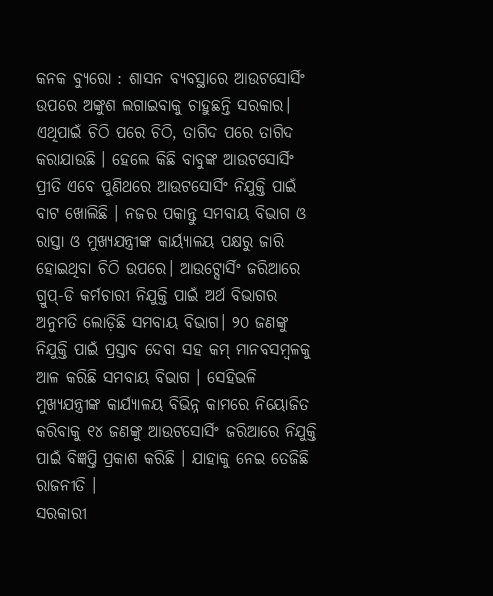କନକ ବ୍ୟୁରୋ : ଶାସନ ବ୍ୟବସ୍ଥାରେ ଆଉଟସୋର୍ସିଂ ଉପରେ ଅଙ୍କୁଶ ଲଗାଇବାକୁ ଚାହୁଛନ୍ତି ସରକାର। ଏଥିପାଇଁ ଚିଠି ପରେ ଚିଠି, ତାଗିଦ ପରେ ତାଗିଦ କରାଯାଉଛି । ହେଲେ କିଛି ବାବୁଙ୍କ ଆଉଟସୋର୍ସିଂ ପ୍ରୀତି ଏବେ ପୁଣିଥରେ ଆଉଟସୋର୍ସିଂ ନିଯୁକ୍ତି ପାଇଁ ବାଟ ଖୋଲିଛି । ନଜର ପକାନ୍ତୁ ସମବାୟ ବିଭାଗ ଓ ରାସ୍ତା ଓ ମୁଖ୍ୟଯନ୍ତ୍ରୀଙ୍କ କାର୍ୟ୍ୟାଳୟ ପକ୍ଷରୁ ଜାରି ହୋଇଥିବା ଚିଠି ଉପରେ। ଆଉଟ୍ସୋର୍ସିଂ ଜରିଆରେ ଗ୍ରୁପ୍-ଡି କର୍ମଚାରୀ ନିଯୁକ୍ତି ପାଇଁ ଅର୍ଥ ବିଭାଗର ଅନୁମତି ଲୋଡ଼ିଛି ସମବାୟ ବିଭାଗ। ୨୦ ଜଣଙ୍କୁ ନିଯୁକ୍ତି ପାଇଁ ପ୍ରସ୍ତାବ ଦେବା ସହ କମ୍ ମାନବସମ୍ବଳକୁ ଆଳ କରିଛି ସମବାୟ ବିଭାଗ । ସେହିଭଳି ମୁଖ୍ୟଯନ୍ତ୍ରୀଙ୍କ କାର୍ଯ୍ୟାଳୟ ବିଭିନ୍ନ କାମରେ ନିୟୋଜିତ କରିବାକୁ ୧୪ ଜଣଙ୍କୁ ଆଉଟସୋର୍ସିଂ ଜରିଆରେ ନିଯୁକ୍ତି ପାଇଁ ବିଜ୍ଞପ୍ତି ପ୍ରକାଶ କରିଛି । ଯାହାକୁ ନେଇ ତେଜିଛି ରାଜନୀତି ।
ସରକାରୀ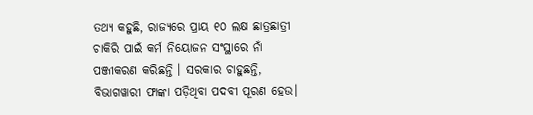ତଥ୍ୟ କହୁଛି, ରାଜ୍ୟରେ ପ୍ରାୟ ୧୦ ଲକ୍ଷ ଛାତ୍ରଛାତ୍ରୀ ଚାକିରି ପାଇଁ କର୍ମ ନିୟୋଜନ ସଂସ୍ଥାରେ ନାଁ ପଞ୍ଜୀକରଣ କରିଛନ୍ତି । ସରକାର ଚାହୁଛନ୍ତି, ବିଭାଗୱାରୀ ଫାଙ୍କା ପଡ଼ିଥିବା ପଦବୀ ପୂରଣ ହେଉ।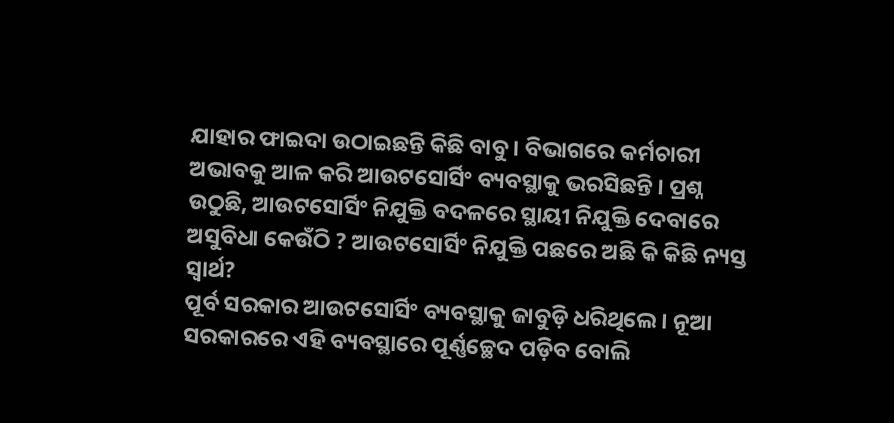ଯାହାର ଫାଇଦା ଉଠାଇଛନ୍ତି କିଛି ବାବୁ । ବିଭାଗରେ କର୍ମଚାରୀ ଅଭାବକୁ ଆଳ କରି ଆଉଟସୋର୍ସିଂ ବ୍ୟବସ୍ଥାକୁ ଭରସିଛନ୍ତି । ପ୍ରଶ୍ନ ଉଠୁଛି, ଆଉଟସୋର୍ସିଂ ନିଯୁକ୍ତି ବଦଳରେ ସ୍ଥାୟୀ ନିଯୁକ୍ତି ଦେବାରେ ଅସୁବିଧା କେଉଁଠି ? ଆଉଟସୋର୍ସିଂ ନିଯୁକ୍ତି ପଛରେ ଅଛି କି କିଛି ନ୍ୟସ୍ତ ସ୍ବାର୍ଥ?
ପୂର୍ବ ସରକାର ଆଉଟସୋର୍ସିଂ ବ୍ୟବସ୍ଥାକୁ ଜାବୁଡ଼ି ଧରିଥିଲେ। ନୂଆ ସରକାରରେ ଏହି ବ୍ୟବସ୍ଥାରେ ପୂର୍ଣ୍ଣଚ୍ଛେଦ ପଡ଼ିବ ବୋଲି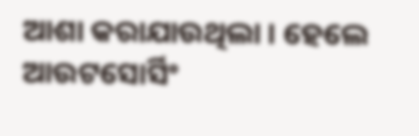ଆଶା କରାଯାଉଥିଲା । ହେଲେ ଆଉଟସୋର୍ସିଂ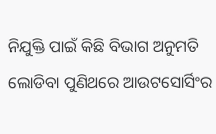ନିଯୁକ୍ତି ପାଇଁ କିଛି ବିଭାଗ ଅନୁମତି ଲୋଡିବା ପୁଣିଥରେ ଆଉଟସୋର୍ସିଂର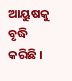ଆୟୁଷକୁ ବୃଦ୍ଧି କରିଛି ।